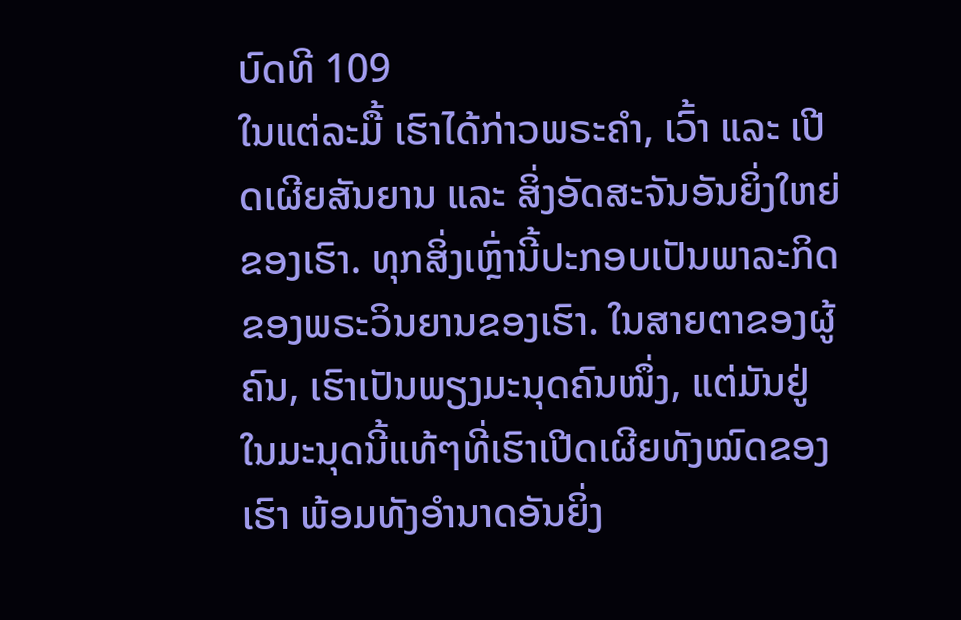ບົດທີ 109
ໃນແຕ່ລະມື້ ເຮົາໄດ້ກ່າວພຣະຄຳ, ເວົ້າ ແລະ ເປີດເຜີຍສັນຍານ ແລະ ສິ່ງອັດສະຈັນອັນຍິ່ງໃຫຍ່ຂອງເຮົາ. ທຸກສິ່ງເຫຼົ່ານີ້ປະກອບເປັນພາລະກິດຂອງພຣະວິນຍານຂອງເຮົາ. ໃນສາຍຕາຂອງຜູ້ຄົນ, ເຮົາເປັນພຽງມະນຸດຄົນໜຶ່ງ, ແຕ່ມັນຢູ່ໃນມະນຸດນີ້ແທ້ໆທີ່ເຮົາເປີດເຜີຍທັງໝົດຂອງເຮົາ ພ້ອມທັງອຳນາດອັນຍິ່ງ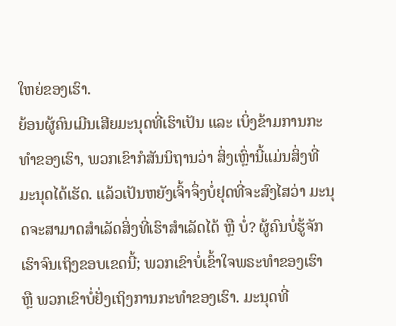ໃຫຍ່ຂອງເຮົາ.
ຍ້ອນຜູ້ຄົນເມີນເສີຍມະນຸດທີ່ເຮົາເປັນ ແລະ ເບິ່ງຂ້າມການກະທຳຂອງເຮົາ, ພວກເຂົາກໍສັນນິຖານວ່າ ສິ່ງເຫຼົ່ານີ້ແມ່ນສິ່ງທີ່ມະນຸດໄດ້ເຮັດ. ແລ້ວເປັນຫຍັງເຈົ້າຈຶ່ງບໍ່ຢຸດທີ່ຈະສົງໄສວ່າ ມະນຸດຈະສາມາດສຳເລັດສິ່ງທີ່ເຮົາສຳເລັດໄດ້ ຫຼື ບໍ່? ຜູ້ຄົນບໍ່ຮູ້ຈັກເຮົາຈົນເຖິງຂອບເຂດນີ້; ພວກເຂົາບໍ່ເຂົ້າໃຈພຣະທຳຂອງເຮົາ ຫຼື ພວກເຂົາບໍ່ຢັ່ງເຖິງການກະທຳຂອງເຮົາ. ມະນຸດທີ່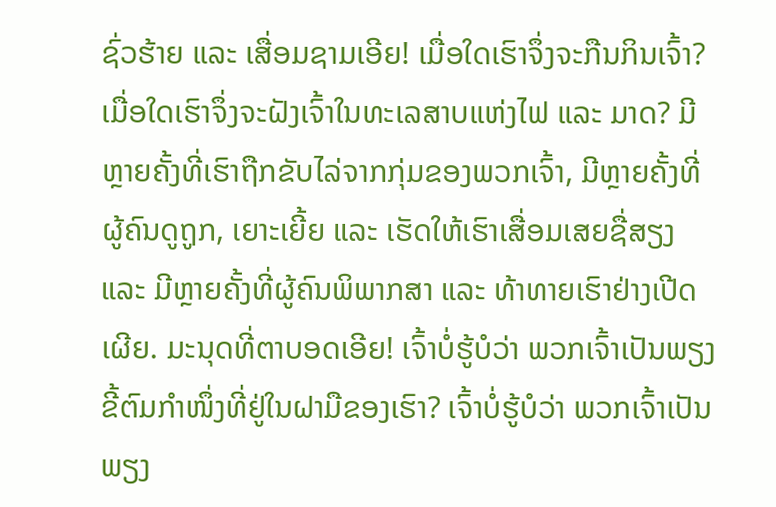ຊົ່ວຮ້າຍ ແລະ ເສື່ອມຊາມເອີຍ! ເມື່ອໃດເຮົາຈຶ່ງຈະກືນກິນເຈົ້າ? ເມື່ອໃດເຮົາຈຶ່ງຈະຝັງເຈົ້າໃນທະເລສາບແຫ່ງໄຟ ແລະ ມາດ? ມີຫຼາຍຄັ້ງທີ່ເຮົາຖືກຂັບໄລ່ຈາກກຸ່ມຂອງພວກເຈົ້າ, ມີຫຼາຍຄັ້ງທີ່ຜູ້ຄົນດູຖູກ, ເຍາະເຍີ້ຍ ແລະ ເຮັດໃຫ້ເຮົາເສື່ອມເສຍຊື່ສຽງ ແລະ ມີຫຼາຍຄັ້ງທີ່ຜູ້ຄົນພິພາກສາ ແລະ ທ້າທາຍເຮົາຢ່າງເປີດເຜີຍ. ມະນຸດທີ່ຕາບອດເອີຍ! ເຈົ້າບໍ່ຮູ້ບໍວ່າ ພວກເຈົ້າເປັນພຽງຂີ້ຕົມກຳໜຶ່ງທີ່ຢູ່ໃນຝາມືຂອງເຮົາ? ເຈົ້າບໍ່ຮູ້ບໍວ່າ ພວກເຈົ້າເປັນພຽງ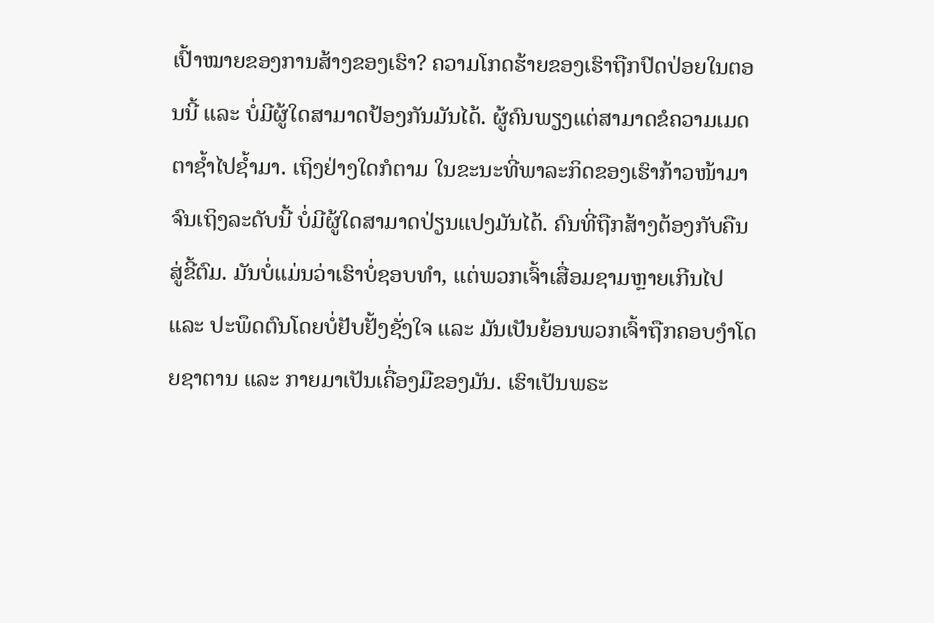ເປົ້າໝາຍຂອງການສ້າງຂອງເຮົາ? ຄວາມໂກດຮ້າຍຂອງເຮົາຖືກປົດປ່ອຍໃນຕອນນີ້ ແລະ ບໍ່ມີຜູ້ໃດສາມາດປ້ອງກັນມັນໄດ້. ຜູ້ຄົນພຽງແຕ່ສາມາດຂໍຄວາມເມດຕາຊໍ້າໄປຊໍ້າມາ. ເຖິງຢ່າງໃດກໍຕາມ ໃນຂະນະທີ່ພາລະກິດຂອງເຮົາກ້າວໜ້າມາຈົນເຖິງລະດັບນີ້ ບໍ່ມີຜູ້ໃດສາມາດປ່ຽນແປງມັນໄດ້. ຄົນທີ່ຖືກສ້າງຕ້ອງກັບຄືນສູ່ຂີ້ຕົມ. ມັນບໍ່ແມ່ນວ່າເຮົາບໍ່ຊອບທຳ, ແຕ່ພວກເຈົ້າເສື່ອມຊາມຫຼາຍເກີນໄປ ແລະ ປະພຶດຕົນໂດຍບໍ່ຢັບຢັ້ງຊັ່ງໃຈ ແລະ ມັນເປັນຍ້ອນພວກເຈົ້າຖືກຄອບງຳໂດຍຊາຕານ ແລະ ກາຍມາເປັນເຄື່ອງມືຂອງມັນ. ເຮົາເປັນພຣະ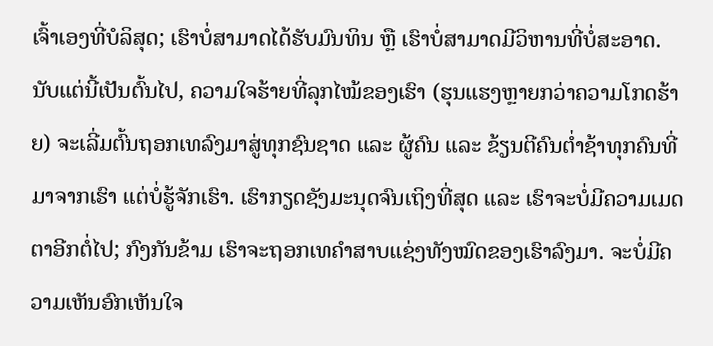ເຈົ້າເອງທີ່ບໍລິສຸດ; ເຮົາບໍ່ສາມາດໄດ້ຮັບມົນທິນ ຫຼື ເຮົາບໍ່ສາມາດມີວິຫານທີ່ບໍ່ສະອາດ. ນັບແຕ່ນີ້ເປັນຕົ້ນໄປ, ຄວາມໃຈຮ້າຍທີ່ລຸກໄໝ້ຂອງເຮົາ (ຮຸນແຮງຫຼາຍກວ່າຄວາມໂກດຮ້າຍ) ຈະເລີ່ມຕົ້ນຖອກເທລົງມາສູ່ທຸກຊົນຊາດ ແລະ ຜູ້ຄົນ ແລະ ຂ້ຽນຕີຄົນຕໍ່າຊ້າທຸກຄົນທີ່ມາຈາກເຮົາ ແຕ່ບໍ່ຮູ້ຈັກເຮົາ. ເຮົາກຽດຊັງມະນຸດຈົນເຖິງທີ່ສຸດ ແລະ ເຮົາຈະບໍ່ມີຄວາມເມດຕາອີກຕໍ່ໄປ; ກົງກັນຂ້າມ ເຮົາຈະຖອກເທຄຳສາບແຊ່ງທັງໝົດຂອງເຮົາລົງມາ. ຈະບໍ່ມີຄວາມເຫັນອົກເຫັນໃຈ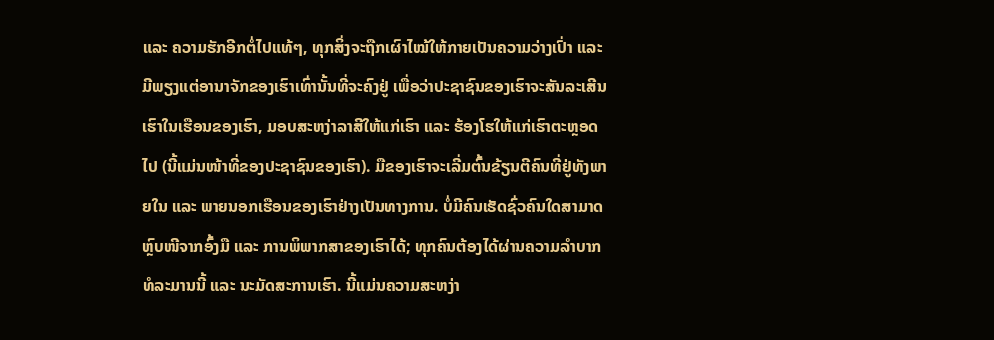ແລະ ຄວາມຮັກອີກຕໍ່ໄປແທ້ໆ, ທຸກສິ່ງຈະຖືກເຜົາໄໝ້ໃຫ້ກາຍເປັນຄວາມວ່າງເປົ່າ ແລະ ມີພຽງແຕ່ອານາຈັກຂອງເຮົາເທົ່ານັ້ນທີ່ຈະຄົງຢູ່ ເພື່ອວ່າປະຊາຊົນຂອງເຮົາຈະສັນລະເສີນເຮົາໃນເຮືອນຂອງເຮົາ, ມອບສະຫງ່າລາສີໃຫ້ແກ່ເຮົາ ແລະ ຮ້ອງໂຮໃຫ້ແກ່ເຮົາຕະຫຼອດໄປ (ນີ້ແມ່ນໜ້າທີ່ຂອງປະຊາຊົນຂອງເຮົາ). ມືຂອງເຮົາຈະເລີ່ມຕົ້ນຂ້ຽນຕີຄົນທີ່ຢູ່ທັງພາຍໃນ ແລະ ພາຍນອກເຮືອນຂອງເຮົາຢ່າງເປັນທາງການ. ບໍ່ມີຄົນເຮັດຊົ່ວຄົນໃດສາມາດຫຼົບໜີຈາກອົ້ງມື ແລະ ການພິພາກສາຂອງເຮົາໄດ້; ທຸກຄົນຕ້ອງໄດ້ຜ່ານຄວາມລຳບາກທໍລະມານນີ້ ແລະ ນະມັດສະການເຮົາ. ນີ້ແມ່ນຄວາມສະຫງ່າ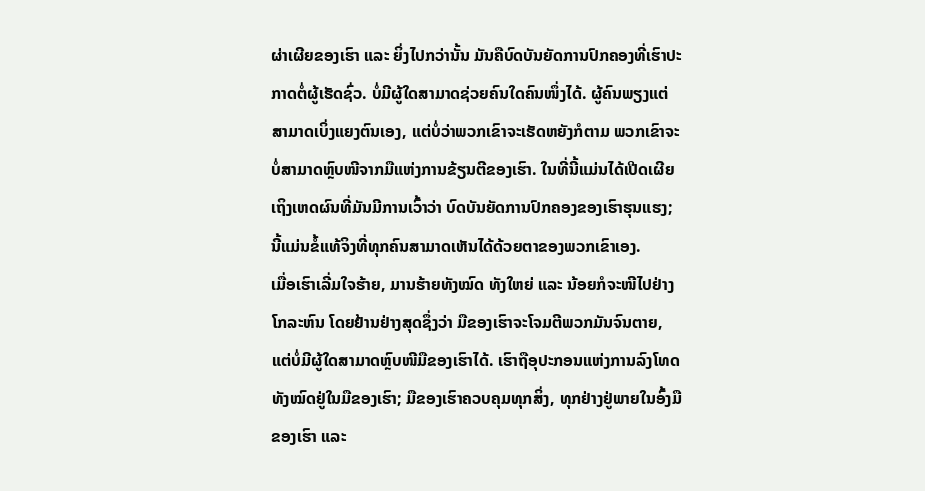ຜ່າເຜີຍຂອງເຮົາ ແລະ ຍິ່ງໄປກວ່ານັ້ນ ມັນຄືບົດບັນຍັດການປົກຄອງທີ່ເຮົາປະກາດຕໍ່ຜູ້ເຮັດຊົ່ວ. ບໍ່ມີຜູ້ໃດສາມາດຊ່ວຍຄົນໃດຄົນໜຶ່ງໄດ້. ຜູ້ຄົນພຽງແຕ່ສາມາດເບິ່ງແຍງຕົນເອງ, ແຕ່ບໍ່ວ່າພວກເຂົາຈະເຮັດຫຍັງກໍຕາມ ພວກເຂົາຈະບໍ່ສາມາດຫຼົບໜີຈາກມືແຫ່ງການຂ້ຽນຕີຂອງເຮົາ. ໃນທີ່ນີ້ແມ່ນໄດ້ເປີດເຜີຍເຖິງເຫດຜົນທີ່ມັນມີການເວົ້າວ່າ ບົດບັນຍັດການປົກຄອງຂອງເຮົາຮຸນແຮງ; ນີ້ແມ່ນຂໍ້ແທ້ຈິງທີ່ທຸກຄົນສາມາດເຫັນໄດ້ດ້ວຍຕາຂອງພວກເຂົາເອງ.
ເມື່ອເຮົາເລີ່ມໃຈຮ້າຍ, ມານຮ້າຍທັງໝົດ ທັງໃຫຍ່ ແລະ ນ້ອຍກໍຈະໜີໄປຢ່າງໂກລະຫົນ ໂດຍຢ້ານຢ່າງສຸດຊຶ່ງວ່າ ມືຂອງເຮົາຈະໂຈມຕີພວກມັນຈົນຕາຍ, ແຕ່ບໍ່ມີຜູ້ໃດສາມາດຫຼົບໜີມືຂອງເຮົາໄດ້. ເຮົາຖືອຸປະກອນແຫ່ງການລົງໂທດທັງໝົດຢູ່ໃນມືຂອງເຮົາ; ມືຂອງເຮົາຄວບຄຸມທຸກສິ່ງ, ທຸກຢ່າງຢູ່ພາຍໃນອົ້ງມືຂອງເຮົາ ແລະ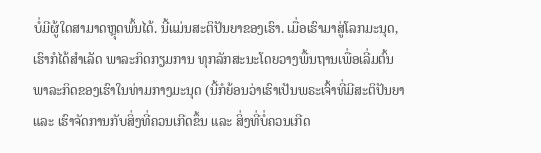ບໍ່ມີຜູ້ໃດສາມາດຫຼຸດພົ້ນໄດ້. ນີ້ແມ່ນສະຕິປັນຍາຂອງເຮົາ. ເມື່ອເຮົາມາສູ່ໂລກມະນຸດ, ເຮົາກໍໄດ້ສຳເລັດ ພາລະກິດກຽມການ ທຸກລັກສະນະໂດຍວາງພື້ນຖານເພື່ອເລີ່ມຕົ້ນພາລະກິດຂອງເຮົາໃນທ່າມກາງມະນຸດ (ນີ້ກໍຍ້ອນວ່າເຮົາເປັນພຣະເຈົ້າທີ່ມີສະຕິປັນຍາ ແລະ ເຮົາຈັດການກັບສິ່ງທີ່ຄວນເກີດຂຶ້ນ ແລະ ສິ່ງທີ່ບໍ່ຄວນເກີດ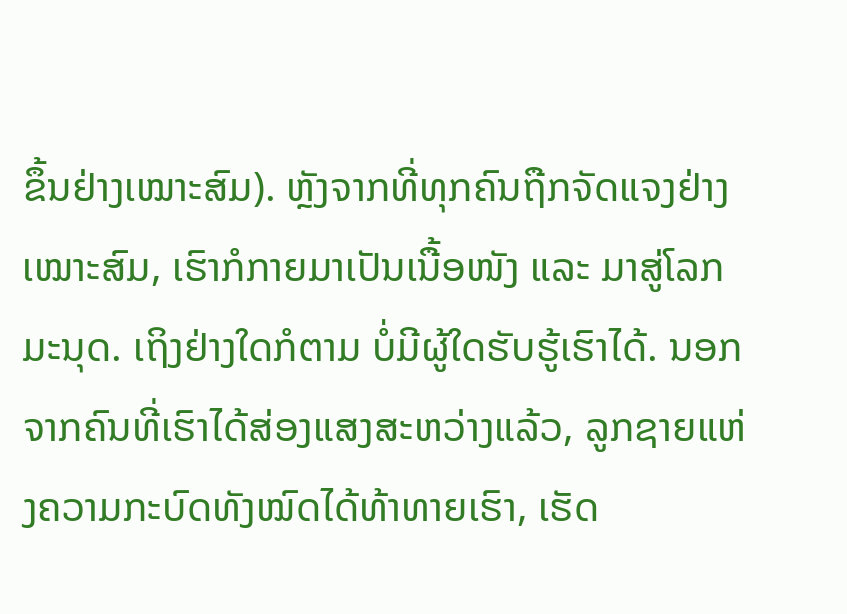ຂຶ້ນຢ່າງເໝາະສົມ). ຫຼັງຈາກທີ່ທຸກຄົນຖືກຈັດແຈງຢ່າງເໝາະສົມ, ເຮົາກໍກາຍມາເປັນເນື້ອໜັງ ແລະ ມາສູ່ໂລກມະນຸດ. ເຖິງຢ່າງໃດກໍຕາມ ບໍ່ມີຜູ້ໃດຮັບຮູ້ເຮົາໄດ້. ນອກຈາກຄົນທີ່ເຮົາໄດ້ສ່ອງແສງສະຫວ່າງແລ້ວ, ລູກຊາຍແຫ່ງຄວາມກະບົດທັງໝົດໄດ້ທ້າທາຍເຮົາ, ເຮັດ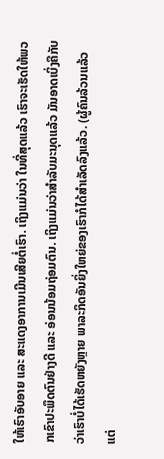ໃຫ້ເຮົາອັບອາຍ ແລະ ສະແດງອາການເມີນເສີຍຕໍ່ເຮົາ. ເຖິງແມ່ນວ່າ ໃນທີ່ສຸດແລ້ວ ເຮົາຈະເຮັດໃຫ້ພວກເຂົາປະພຶດຕົນຢ່າງດີ ແລະ ອ່ອນນ້ອມຖ່ອມຕົນ. ເຖິງແມ່ນວ່າສຳລັບມະນຸດແລ້ວ ມັນອາດເບິ່ງຄືກັບວ່າເຮົາບໍ່ໄດ້ເຮັດຫຍັງຫຼາຍ ພາລະກິດອັນຍິ່ງໃຫຍ່ຂອງເຮົາກໍໄດ້ສຳເລັດລົງແລ້ວ. (ຜູ້ຄົນລ້ວນແລ້ວແຕ່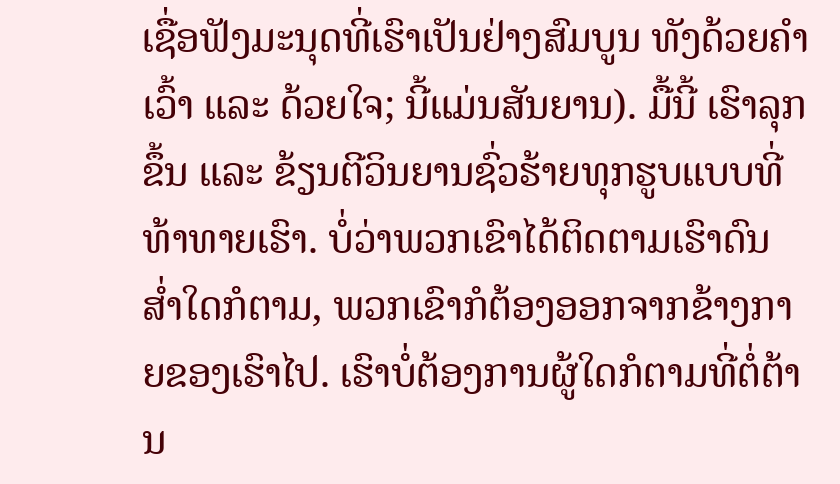ເຊື່ອຟັງມະນຸດທີ່ເຮົາເປັນຢ່າງສົມບູນ ທັງດ້ວຍຄຳເວົ້າ ແລະ ດ້ວຍໃຈ; ນີ້ແມ່ນສັນຍານ). ມື້ນີ້ ເຮົາລຸກຂຶ້ນ ແລະ ຂ້ຽນຕີວິນຍານຊົ່ວຮ້າຍທຸກຮູບແບບທີ່ທ້າທາຍເຮົາ. ບໍ່ວ່າພວກເຂົາໄດ້ຕິດຕາມເຮົາດົນສໍ່າໃດກໍຕາມ, ພວກເຂົາກໍຕ້ອງອອກຈາກຂ້າງກາຍຂອງເຮົາໄປ. ເຮົາບໍ່ຕ້ອງການຜູ້ໃດກໍຕາມທີ່ຕໍ່ຕ້ານ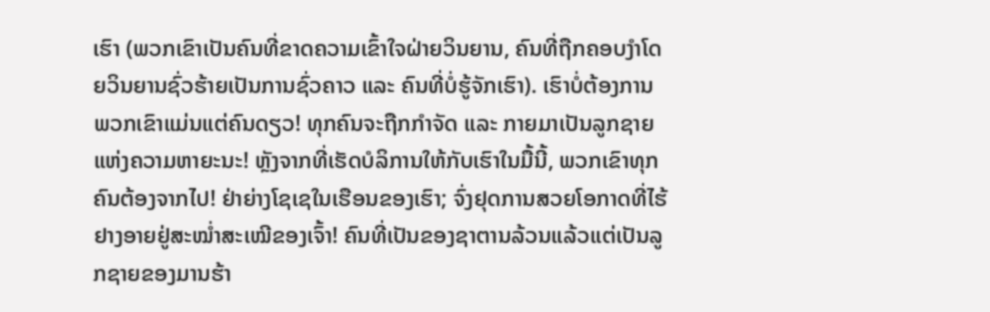ເຮົາ (ພວກເຂົາເປັນຄົນທີ່ຂາດຄວາມເຂົ້າໃຈຝ່າຍວິນຍານ, ຄົນທີ່ຖືກຄອບງຳໂດຍວິນຍານຊົ່ວຮ້າຍເປັນການຊົ່ວຄາວ ແລະ ຄົນທີ່ບໍ່ຮູ້ຈັກເຮົາ). ເຮົາບໍ່ຕ້ອງການພວກເຂົາແມ່ນແຕ່ຄົນດຽວ! ທຸກຄົນຈະຖືກກຳຈັດ ແລະ ກາຍມາເປັນລູກຊາຍແຫ່ງຄວາມຫາຍະນະ! ຫຼັງຈາກທີ່ເຮັດບໍລິການໃຫ້ກັບເຮົາໃນມື້ນີ້, ພວກເຂົາທຸກຄົນຕ້ອງຈາກໄປ! ຢ່າຍ່າງໂຊເຊໃນເຮືອນຂອງເຮົາ; ຈົ່ງຢຸດການສວຍໂອກາດທີ່ໄຮ້ຢາງອາຍຢູ່ສະໝໍ່າສະເໝີຂອງເຈົ້າ! ຄົນທີ່ເປັນຂອງຊາຕານລ້ວນແລ້ວແຕ່ເປັນລູກຊາຍຂອງມານຮ້າ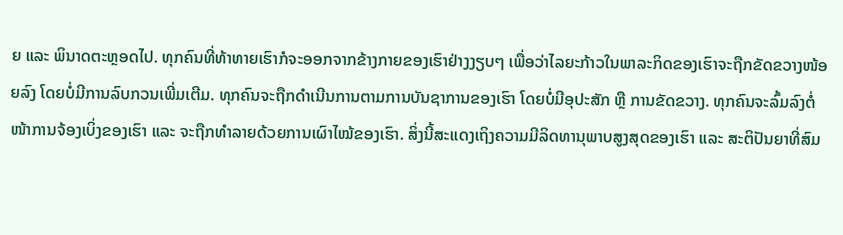ຍ ແລະ ພິນາດຕະຫຼອດໄປ. ທຸກຄົນທີ່ທ້າທາຍເຮົາກໍຈະອອກຈາກຂ້າງກາຍຂອງເຮົາຢ່າງງຽບໆ ເພື່ອວ່າໄລຍະກ້າວໃນພາລະກິດຂອງເຮົາຈະຖືກຂັດຂວາງໜ້ອຍລົງ ໂດຍບໍ່ມີການລົບກວນເພີ່ມເຕີມ. ທຸກຄົນຈະຖືກດຳເນີນການຕາມການບັນຊາການຂອງເຮົາ ໂດຍບໍ່ມີອຸປະສັກ ຫຼື ການຂັດຂວາງ. ທຸກຄົນຈະລົ້ມລົງຕໍ່ໜ້າການຈ້ອງເບິ່ງຂອງເຮົາ ແລະ ຈະຖືກທຳລາຍດ້ວຍການເຜົາໄໝ້ຂອງເຮົາ. ສິ່ງນີ້ສະແດງເຖິງຄວາມມີລິດທານຸພາບສູງສຸດຂອງເຮົາ ແລະ ສະຕິປັນຍາທີ່ສົມ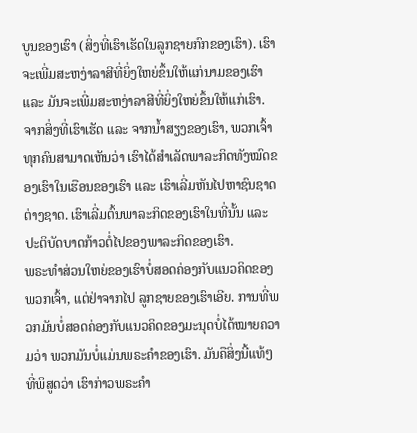ບູນຂອງເຮົາ (ສິ່ງທີ່ເຮົາເຮັດໃນລູກຊາຍກົກຂອງເຮົາ). ເຮົາຈະເພີ່ມສະຫງ່າລາສີທີ່ຍິ່ງໃຫຍ່ຂຶ້ນໃຫ້ແກ່ນາມຂອງເຮົາ ແລະ ມັນຈະເພີ່ມສະຫງ່າລາສີທີ່ຍິ່ງໃຫຍ່ຂຶ້ນໃຫ້ແກ່ເຮົາ. ຈາກສິ່ງທີ່ເຮົາເຮັດ ແລະ ຈາກນໍ້າສຽງຂອງເຮົາ, ພວກເຈົ້າທຸກຄົນສາມາດເຫັນວ່າ ເຮົາໄດ້ສຳເລັດພາລະກິດທັງໝົດຂອງເຮົາໃນເຮືອນຂອງເຮົາ ແລະ ເຮົາເລີ່ມຫັນໄປຫາຊົນຊາດຕ່າງຊາດ. ເຮົາເລີ່ມຕົ້ນພາລະກິດຂອງເຮົາໃນທີ່ນັ້ນ ແລະ ປະຕິບັດບາດກ້າວຕໍ່ໄປຂອງພາລະກິດຂອງເຮົາ.
ພຣະທຳສ່ວນໃຫຍ່ຂອງເຮົາບໍ່ສອດຄ່ອງກັບແນວຄິດຂອງພວກເຈົ້າ, ແຕ່ຢ່າຈາກໄປ ລູກຊາຍຂອງເຮົາເອີຍ. ການທີ່ພວກມັນບໍ່ສອດຄ່ອງກັບແນວຄິດຂອງມະນຸດບໍ່ໄດ້ໝາຍຄວາມວ່າ ພວກມັນບໍ່ແມ່ນພຣະຄຳຂອງເຮົາ. ມັນຄືສິ່ງນີ້ແທ້ໆທີ່ພິສູດວ່າ ເຮົາກ່າວພຣະຄຳ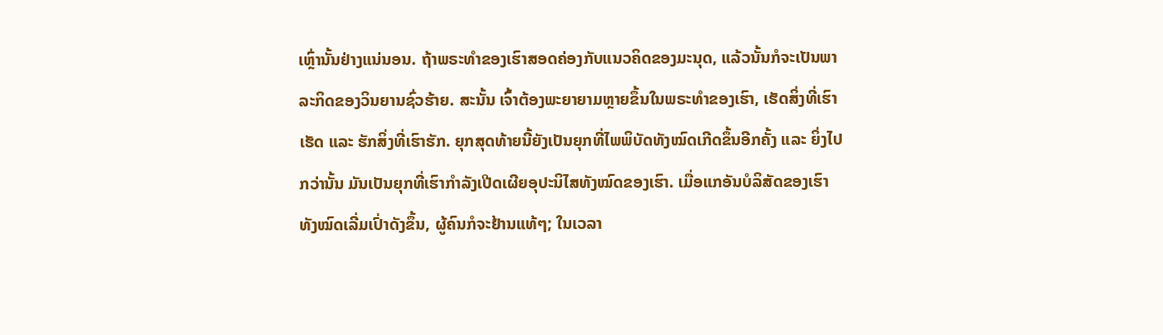ເຫຼົ່ານັ້ນຢ່າງແນ່ນອນ. ຖ້າພຣະທຳຂອງເຮົາສອດຄ່ອງກັບແນວຄິດຂອງມະນຸດ, ແລ້ວນັ້ນກໍຈະເປັນພາລະກິດຂອງວິນຍານຊົ່ວຮ້າຍ. ສະນັ້ນ ເຈົ້າຕ້ອງພະຍາຍາມຫຼາຍຂຶ້ນໃນພຣະທຳຂອງເຮົາ, ເຮັດສິ່ງທີ່ເຮົາເຮັດ ແລະ ຮັກສິ່ງທີ່ເຮົາຮັກ. ຍຸກສຸດທ້າຍນີ້ຍັງເປັນຍຸກທີ່ໄພພິບັດທັງໝົດເກີດຂຶ້ນອີກຄັ້ງ ແລະ ຍິ່ງໄປກວ່ານັ້ນ ມັນເປັນຍຸກທີ່ເຮົາກຳລັງເປີດເຜີຍອຸປະນິໄສທັງໝົດຂອງເຮົາ. ເມື່ອແກອັນບໍລິສັດຂອງເຮົາທັງໝົດເລີ່ມເປົ່າດັງຂຶ້ນ, ຜູ້ຄົນກໍຈະຢ້ານແທ້ໆ; ໃນເວລາ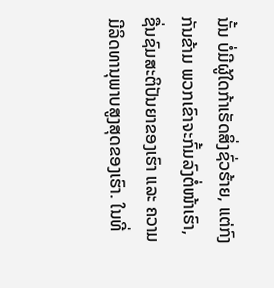ນັ້ນ ບໍ່ມີຜູ້ໃດກ້າເຮັດສິ່ງຊົ່ວຮ້າຍ, ແຕ່ກົງກັນຂ້າມ ພວກເຂົາຈະກົ້ມລົງຕໍ່ໜ້າເຮົາ, ຊື່ນຊົມສະຕິປັນຍາຂອງເຮົາ ແລະ ຄວາມມີລິດທານຸພາບສູງສຸດຂອງເຮົາ. ໃນທີ່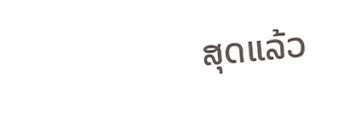ສຸດແລ້ວ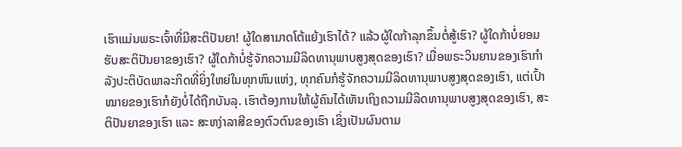ເຮົາແມ່ນພຣະເຈົ້າທີ່ມີສະຕິປັນຍາ! ຜູ້ໃດສາມາດໂຕ້ແຍ້ງເຮົາໄດ້? ແລ້ວຜູ້ໃດກ້າລຸກຂຶ້ນຕໍ່ສູ້ເຮົາ? ຜູ້ໃດກ້າບໍ່ຍອມຮັບສະຕິປັນຍາຂອງເຮົາ? ຜູ້ໃດກ້າບໍ່ຮູ້ຈັກຄວາມມີລິດທານຸພາບສູງສຸດຂອງເຮົາ? ເມື່ອພຣະວິນຍານຂອງເຮົາກຳລັງປະຕິບັດພາລະກິດທີ່ຍິ່ງໃຫຍ່ໃນທຸກຫົນແຫ່ງ, ທຸກຄົນກໍຮູ້ຈັກຄວາມມີລິດທານຸພາບສູງສຸດຂອງເຮົາ, ແຕ່ເປົ້າໝາຍຂອງເຮົາກໍຍັງບໍ່ໄດ້ຖືກບັນລຸ. ເຮົາຕ້ອງການໃຫ້ຜູ້ຄົນໄດ້ເຫັນເຖິງຄວາມມີລິດທານຸພາບສູງສຸດຂອງເຮົາ, ສະຕິປັນຍາຂອງເຮົາ ແລະ ສະຫງ່າລາສີຂອງຕົວຕົນຂອງເຮົາ ເຊິ່ງເປັນຜົນຕາມ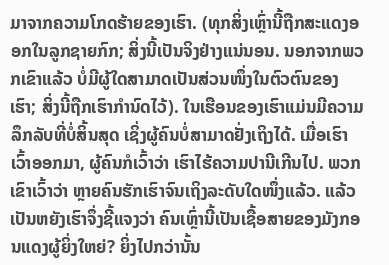ມາຈາກຄວາມໂກດຮ້າຍຂອງເຮົາ. (ທຸກສິ່ງເຫຼົ່ານີ້ຖືກສະແດງອອກໃນລູກຊາຍກົກ; ສິ່ງນີ້ເປັນຈິງຢ່າງແນ່ນອນ. ນອກຈາກພວກເຂົາແລ້ວ ບໍ່ມີຜູ້ໃດສາມາດເປັນສ່ວນໜຶ່ງໃນຕົວຕົນຂອງເຮົາ; ສິ່ງນີ້ຖືກເຮົາກຳນົດໄວ້). ໃນເຮືອນຂອງເຮົາແມ່ນມີຄວາມລຶກລັບທີ່ບໍ່ສິ້ນສຸດ ເຊິ່ງຜູ້ຄົນບໍ່ສາມາດຢັ່ງເຖິງໄດ້. ເມື່ອເຮົາເວົ້າອອກມາ, ຜູ້ຄົນກໍເວົ້າວ່າ ເຮົາໄຮ້ຄວາມປານີເກີນໄປ. ພວກເຂົາເວົ້າວ່າ ຫຼາຍຄົນຮັກເຮົາຈົນເຖິງລະດັບໃດໜຶ່ງແລ້ວ. ແລ້ວເປັນຫຍັງເຮົາຈຶ່ງຊີ້ແຈງວ່າ ຄົນເຫຼົ່ານີ້ເປັນເຊື້ອສາຍຂອງມັງກອນແດງຜູ້ຍິ່ງໃຫຍ່? ຍິ່ງໄປກວ່ານັ້ນ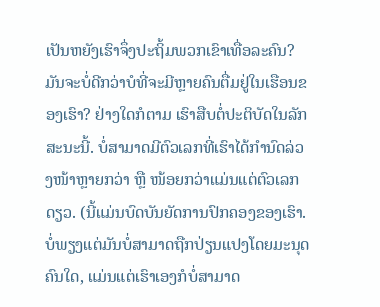ເປັນຫຍັງເຮົາຈຶ່ງປະຖິ້ມພວກເຂົາເທື່ອລະຄົນ? ມັນຈະບໍ່ດີກວ່າບໍທີ່ຈະມີຫຼາຍຄົນຕື່ມຢູ່ໃນເຮືອນຂອງເຮົາ? ຢ່າງໃດກໍຕາມ ເຮົາສືບຕໍ່ປະຕິບັດໃນລັກສະນະນີ້. ບໍ່ສາມາດມີຕົວເລກທີ່ເຮົາໄດ້ກຳນົດລ່ວງໜ້າຫຼາຍກວ່າ ຫຼື ໜ້ອຍກວ່າແມ່ນແຕ່ຕົວເລກດຽວ. (ນີ້ແມ່ນບົດບັນຍັດການປົກຄອງຂອງເຮົາ. ບໍ່ພຽງແຕ່ມັນບໍ່ສາມາດຖືກປ່ຽນແປງໂດຍມະນຸດຄົນໃດ, ແມ່ນແຕ່ເຮົາເອງກໍບໍ່ສາມາດ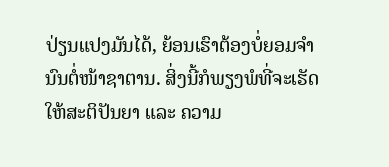ປ່ຽນແປງມັນໄດ້, ຍ້ອນເຮົາຕ້ອງບໍ່ຍອມຈຳນົນຕໍ່ໜ້າຊາຕານ. ສິ່ງນີ້ກໍພຽງພໍທີ່ຈະເຮັດໃຫ້ສະຕິປັນຍາ ແລະ ຄວາມ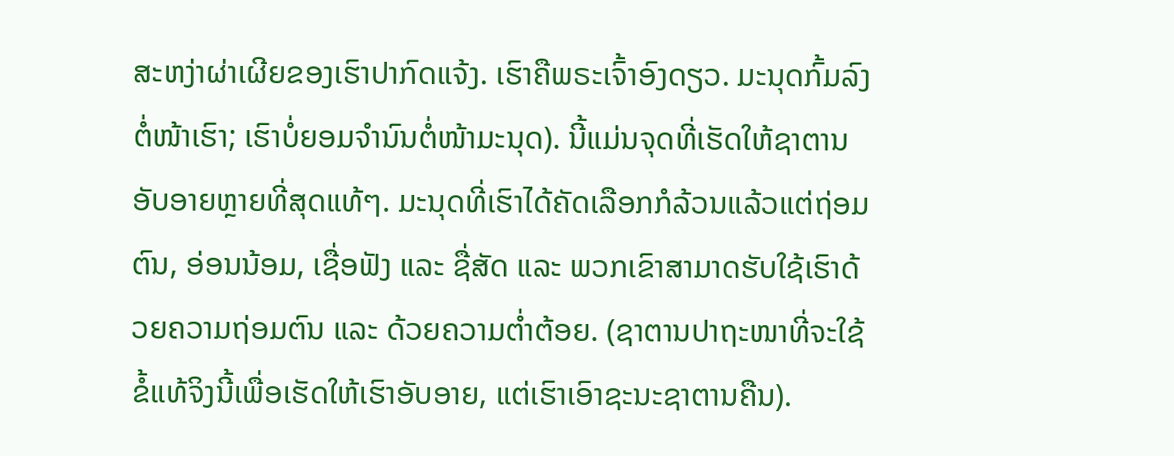ສະຫງ່າຜ່າເຜີຍຂອງເຮົາປາກົດແຈ້ງ. ເຮົາຄືພຣະເຈົ້າອົງດຽວ. ມະນຸດກົ້ມລົງຕໍ່ໜ້າເຮົາ; ເຮົາບໍ່ຍອມຈຳນົນຕໍ່ໜ້າມະນຸດ). ນີ້ແມ່ນຈຸດທີ່ເຮັດໃຫ້ຊາຕານອັບອາຍຫຼາຍທີ່ສຸດແທ້ໆ. ມະນຸດທີ່ເຮົາໄດ້ຄັດເລືອກກໍລ້ວນແລ້ວແຕ່ຖ່ອມຕົນ, ອ່ອນນ້ອມ, ເຊື່ອຟັງ ແລະ ຊື່ສັດ ແລະ ພວກເຂົາສາມາດຮັບໃຊ້ເຮົາດ້ວຍຄວາມຖ່ອມຕົນ ແລະ ດ້ວຍຄວາມຕໍ່າຕ້ອຍ. (ຊາຕານປາຖະໜາທີ່ຈະໃຊ້ຂໍ້ແທ້ຈິງນີ້ເພື່ອເຮັດໃຫ້ເຮົາອັບອາຍ, ແຕ່ເຮົາເອົາຊະນະຊາຕານຄືນ).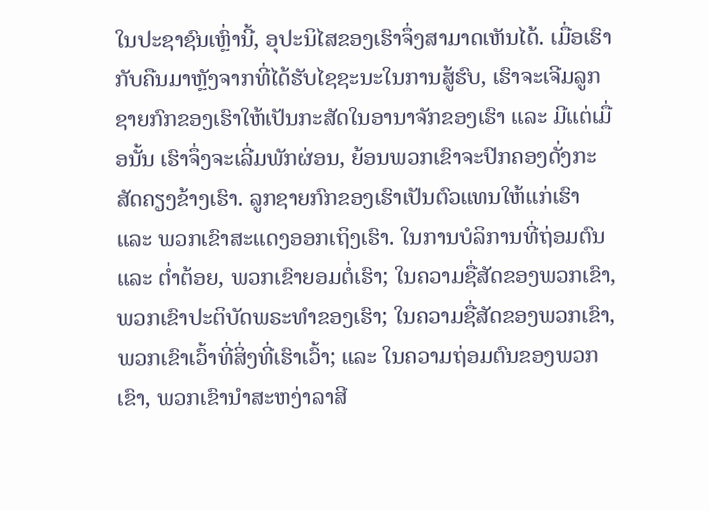ໃນປະຊາຊົນເຫຼົ່ານີ້, ອຸປະນິໄສຂອງເຮົາຈຶ່ງສາມາດເຫັນໄດ້. ເມື່ອເຮົາກັບຄືນມາຫຼັງຈາກທີ່ໄດ້ຮັບໄຊຊະນະໃນການສູ້ຮົບ, ເຮົາຈະເຈີມລູກຊາຍກົກຂອງເຮົາໃຫ້ເປັນກະສັດໃນອານາຈັກຂອງເຮົາ ແລະ ມີແຕ່ເມື່ອນັ້ນ ເຮົາຈຶ່ງຈະເລີ່ມພັກຜ່ອນ, ຍ້ອນພວກເຂົາຈະປົກຄອງດັ່ງກະສັດຄຽງຂ້າງເຮົາ. ລູກຊາຍກົກຂອງເຮົາເປັນຕົວແທນໃຫ້ແກ່ເຮົາ ແລະ ພວກເຂົາສະແດງອອກເຖິງເຮົາ. ໃນການບໍລິການທີ່ຖ່ອມຕົນ ແລະ ຕໍ່າຕ້ອຍ, ພວກເຂົາຍອມຕໍ່ເຮົາ; ໃນຄວາມຊື່ສັດຂອງພວກເຂົາ, ພວກເຂົາປະຕິບັດພຣະທຳຂອງເຮົາ; ໃນຄວາມຊື່ສັດຂອງພວກເຂົາ, ພວກເຂົາເວົ້າທີ່ສິ່ງທີ່ເຮົາເວົ້າ; ແລະ ໃນຄວາມຖ່ອມຕົນຂອງພວກເຂົາ, ພວກເຂົານໍາສະຫງ່າລາສີ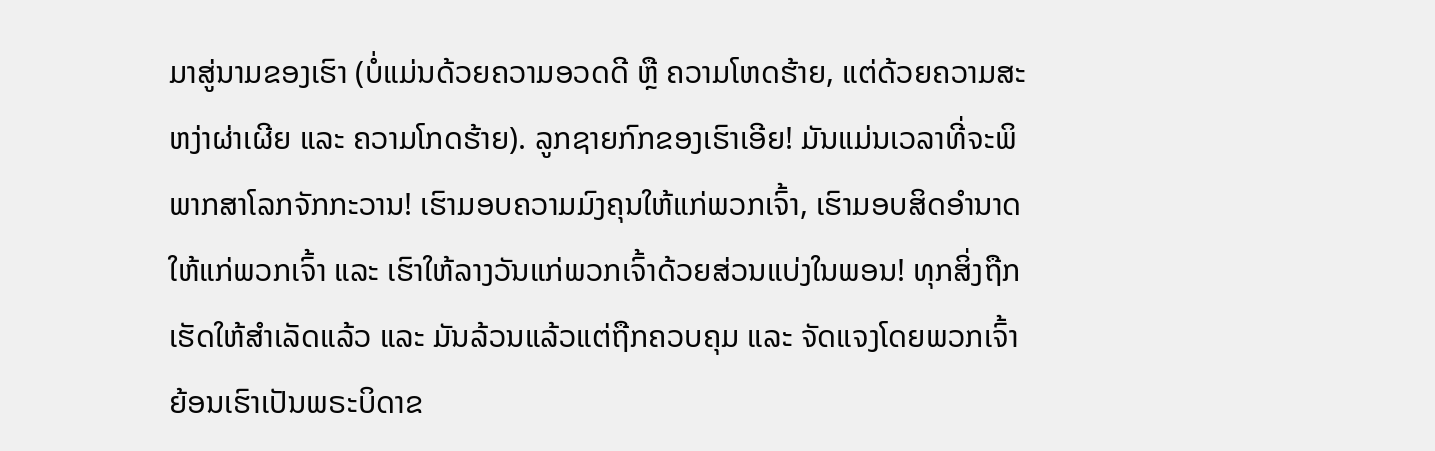ມາສູ່ນາມຂອງເຮົາ (ບໍ່ແມ່ນດ້ວຍຄວາມອວດດີ ຫຼື ຄວາມໂຫດຮ້າຍ, ແຕ່ດ້ວຍຄວາມສະຫງ່າຜ່າເຜີຍ ແລະ ຄວາມໂກດຮ້າຍ). ລູກຊາຍກົກຂອງເຮົາເອີຍ! ມັນແມ່ນເວລາທີ່ຈະພິພາກສາໂລກຈັກກະວານ! ເຮົາມອບຄວາມມົງຄຸນໃຫ້ແກ່ພວກເຈົ້າ, ເຮົາມອບສິດອຳນາດໃຫ້ແກ່ພວກເຈົ້າ ແລະ ເຮົາໃຫ້ລາງວັນແກ່ພວກເຈົ້າດ້ວຍສ່ວນແບ່ງໃນພອນ! ທຸກສິ່ງຖືກເຮັດໃຫ້ສຳເລັດແລ້ວ ແລະ ມັນລ້ວນແລ້ວແຕ່ຖືກຄວບຄຸມ ແລະ ຈັດແຈງໂດຍພວກເຈົ້າ ຍ້ອນເຮົາເປັນພຣະບິດາຂ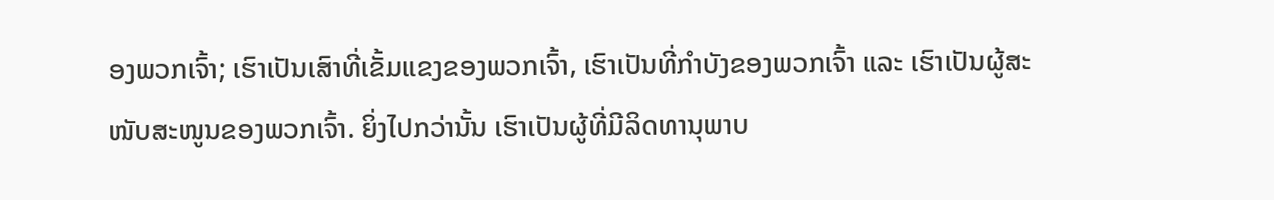ອງພວກເຈົ້າ; ເຮົາເປັນເສົາທີ່ເຂັ້ມແຂງຂອງພວກເຈົ້າ, ເຮົາເປັນທີ່ກຳບັງຂອງພວກເຈົ້າ ແລະ ເຮົາເປັນຜູ້ສະໜັບສະໜູນຂອງພວກເຈົ້າ. ຍິ່ງໄປກວ່ານັ້ນ ເຮົາເປັນຜູ້ທີ່ມີລິດທານຸພາບ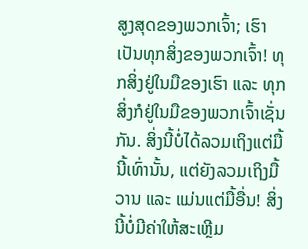ສູງສຸດຂອງພວກເຈົ້າ; ເຮົາເປັນທຸກສິ່ງຂອງພວກເຈົ້າ! ທຸກສິ່ງຢູ່ໃນມືຂອງເຮົາ ແລະ ທຸກສິ່ງກໍຢູ່ໃນມືຂອງພວກເຈົ້າເຊັ່ນກັນ. ສິ່ງນີ້ບໍ່ໄດ້ລວມເຖິງແຕ່ມື້ນີ້ເທົ່ານັ້ນ, ແຕ່ຍັງລວມເຖິງມື້ວານ ແລະ ແມ່ນແຕ່ມື້ອື່ນ! ສິ່ງນີ້ບໍ່ມີຄ່າໃຫ້ສະເຫຼີມ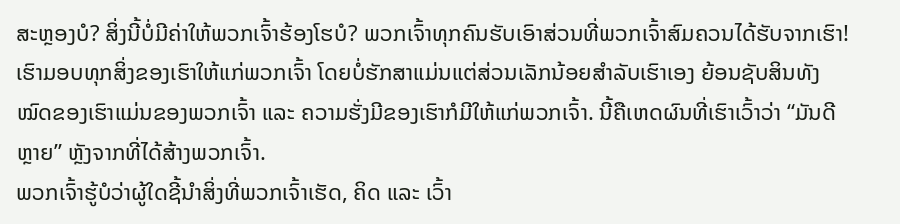ສະຫຼອງບໍ? ສິ່ງນີ້ບໍ່ມີຄ່າໃຫ້ພວກເຈົ້າຮ້ອງໂຮບໍ? ພວກເຈົ້າທຸກຄົນຮັບເອົາສ່ວນທີ່ພວກເຈົ້າສົມຄວນໄດ້ຮັບຈາກເຮົາ! ເຮົາມອບທຸກສິ່ງຂອງເຮົາໃຫ້ແກ່ພວກເຈົ້າ ໂດຍບໍ່ຮັກສາແມ່ນແຕ່ສ່ວນເລັກນ້ອຍສຳລັບເຮົາເອງ ຍ້ອນຊັບສິນທັງໝົດຂອງເຮົາແມ່ນຂອງພວກເຈົ້າ ແລະ ຄວາມຮັ່ງມີຂອງເຮົາກໍມີໃຫ້ແກ່ພວກເຈົ້າ. ນີ້ຄືເຫດຜົນທີ່ເຮົາເວົ້າວ່າ “ມັນດີຫຼາຍ” ຫຼັງຈາກທີ່ໄດ້ສ້າງພວກເຈົ້າ.
ພວກເຈົ້າຮູ້ບໍວ່າຜູ້ໃດຊີ້ນໍາສິ່ງທີ່ພວກເຈົ້າເຮັດ, ຄິດ ແລະ ເວົ້າ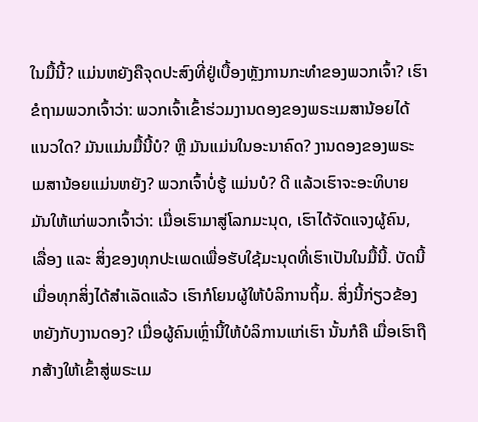ໃນມື້ນີ້? ແມ່ນຫຍັງຄືຈຸດປະສົງທີ່ຢູ່ເບື້ອງຫຼັງການກະທຳຂອງພວກເຈົ້າ? ເຮົາຂໍຖາມພວກເຈົ້າວ່າ: ພວກເຈົ້າເຂົ້າຮ່ວມງານດອງຂອງພຣະເມສານ້ອຍໄດ້ແນວໃດ? ມັນແມ່ນມື້ນີ້ບໍ? ຫຼື ມັນແມ່ນໃນອະນາຄົດ? ງານດອງຂອງພຣະເມສານ້ອຍແມ່ນຫຍັງ? ພວກເຈົ້າບໍ່ຮູ້ ແມ່ນບໍ? ດີ ແລ້ວເຮົາຈະອະທິບາຍມັນໃຫ້ແກ່ພວກເຈົ້າວ່າ: ເມື່ອເຮົາມາສູ່ໂລກມະນຸດ, ເຮົາໄດ້ຈັດແຈງຜູ້ຄົນ, ເລື່ອງ ແລະ ສິ່ງຂອງທຸກປະເພດເພື່ອຮັບໃຊ້ມະນຸດທີ່ເຮົາເປັນໃນມື້ນີ້. ບັດນີ້ເມື່ອທຸກສິ່ງໄດ້ສຳເລັດແລ້ວ ເຮົາກໍໂຍນຜູ້ໃຫ້ບໍລິການຖິ້ມ. ສິ່ງນີ້ກ່ຽວຂ້ອງຫຍັງກັບງານດອງ? ເມື່ອຜູ້ຄົນເຫຼົ່ານີ້ໃຫ້ບໍລິການແກ່ເຮົາ ນັ້ນກໍຄື ເມື່ອເຮົາຖືກສ້າງໃຫ້ເຂົ້າສູ່ພຣະເມ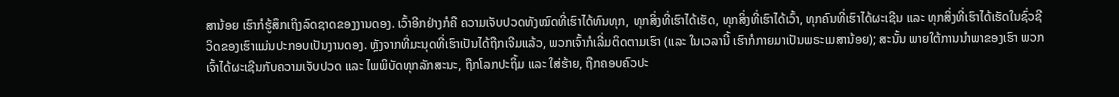ສານ້ອຍ ເຮົາກໍຮູ້ສຶກເຖິງລົດຊາດຂອງງານດອງ. ເວົ້າອີກຢ່າງກໍຄື ຄວາມເຈັບປວດທັງໝົດທີ່ເຮົາໄດ້ທົນທຸກ, ທຸກສິ່ງທີ່ເຮົາໄດ້ເຮັດ, ທຸກສິ່ງທີ່ເຮົາໄດ້ເວົ້າ, ທຸກຄົນທີ່ເຮົາໄດ້ຜະເຊີນ ແລະ ທຸກສິ່ງທີ່ເຮົາໄດ້ເຮັດໃນຊົ່ວຊີວິດຂອງເຮົາແມ່ນປະກອບເປັນງານດອງ. ຫຼັງຈາກທີ່ມະນຸດທີ່ເຮົາເປັນໄດ້ຖືກເຈີມແລ້ວ, ພວກເຈົ້າກໍເລີ່ມຕິດຕາມເຮົາ (ແລະ ໃນເວລານີ້ ເຮົາກໍກາຍມາເປັນພຣະເມສານ້ອຍ); ສະນັ້ນ ພາຍໃຕ້ການນໍາພາຂອງເຮົາ ພວກເຈົ້າໄດ້ຜະເຊີນກັບຄວາມເຈັບປວດ ແລະ ໄພພິບັດທຸກລັກສະນະ, ຖືກໂລກປະຖິ້ມ ແລະ ໃສ່ຮ້າຍ, ຖືກຄອບຄົວປະ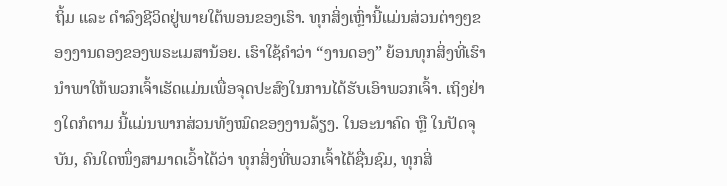ຖິ້ມ ແລະ ດຳລົງຊີວິດຢູ່ພາຍໃຕ້ພອນຂອງເຮົາ. ທຸກສິ່ງເຫຼົ່ານີ້ແມ່ນສ່ວນຕ່າງໆຂອງງານດອງຂອງພຣະເມສານ້ອຍ. ເຮົາໃຊ້ຄຳວ່າ “ງານດອງ” ຍ້ອນທຸກສິ່ງທີ່ເຮົານໍາພາໃຫ້ພວກເຈົ້າເຮັດແມ່ນເພື່ອຈຸດປະສົງໃນການໄດ້ຮັບເອົາພວກເຈົ້າ. ເຖິງຢ່າງໃດກໍຕາມ ນີ້ແມ່ນພາກສ່ວນທັງໝົດຂອງງານລ້ຽງ. ໃນອະນາຄົດ ຫຼື ໃນປັດຈຸບັນ, ຄົນໃດໜຶ່ງສາມາດເວົ້າໄດ້ວ່າ ທຸກສິ່ງທີ່ພວກເຈົ້າໄດ້ຊື່ນຊົມ, ທຸກສິ່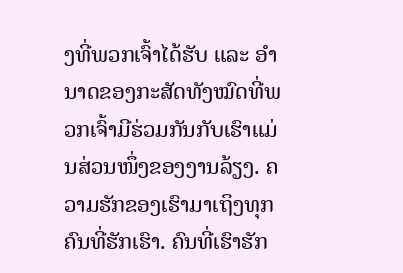ງທີ່ພວກເຈົ້າໄດ້ຮັບ ແລະ ອຳນາດຂອງກະສັດທັງໝົດທີ່ພວກເຈົ້າມີຮ່ວມກັນກັບເຮົາແມ່ນສ່ວນໜຶ່ງຂອງງານລ້ຽງ. ຄວາມຮັກຂອງເຮົາມາເຖິງທຸກຄົນທີ່ຮັກເຮົາ. ຄົນທີ່ເຮົາຮັກ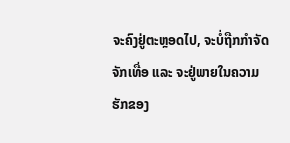ຈະຄົງຢູ່ຕະຫຼອດໄປ, ຈະບໍ່ຖືກກຳຈັດຈັກເທື່ອ ແລະ ຈະຢູ່ພາຍໃນຄວາມຮັກຂອງ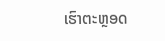ເຮົາຕະຫຼອດ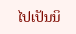ໄປເປັນນິ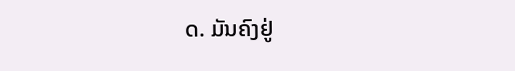ດ. ມັນຄົງຢູ່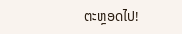ຕະຫຼອດໄປ!